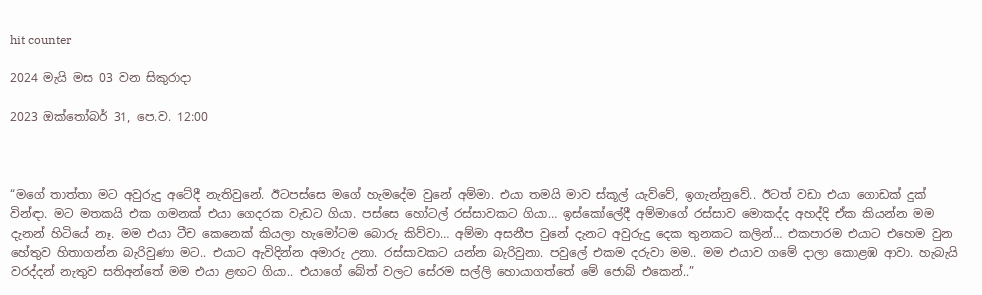hit counter

2024 මැයි මස 03 වන සිකුරාදා

2023 ඔක්‍තෝබර් 31, පෙ.ව. 12:00



“මගේ තාත්තා මට අවුරුදු අටේදී නැතිවුනේ. ඊටපස්සෙ මගේ හැමදේම වුනේ අම්මා. එයා තමයි මාව ස්කූල් යැව්වේ, ඉගැන්නුවේ.. ඊටත් වඩා එයා ගොඩක් දුක් වින්ඳා. මට මතකයි එක ගමනක් එයා ගෙදරක වැඩට ගියා. පස්සෙ හෝටල් රස්සාවකට ගියා… ඉස්කෝලේදී අම්මාගේ රස්සාව මොකද්ද අහද්දි ඒක කියන්න මම දැනන් හිටියේ නෑ. මම එයා ටීච කෙනෙක් කියලා හැමෝටම බොරු කිව්වා… අම්මා අසනීප වුනේ දැනට අවුරුදු දෙක තුනකට කලින්… එකපාරම එයාට එහෙම වුන හේතුව හිතාගන්න බැරිවුණා මට.. එයාට ඇවිදින්න අමාරු උනා. රස්සාවකට යන්න බැරිවුනා. පවුලේ එකම දරුවා මම.. මම එයාව ගමේ දාලා කොළඹ ආවා. හැබැයි වරද්දන් නැතුව සතිඅන්තේ මම එයා ළඟට ගියා.. එයාගේ බේත් වලට සේරම සල්ලි හොයාගත්තේ මේ ජොබ් එකෙන්..”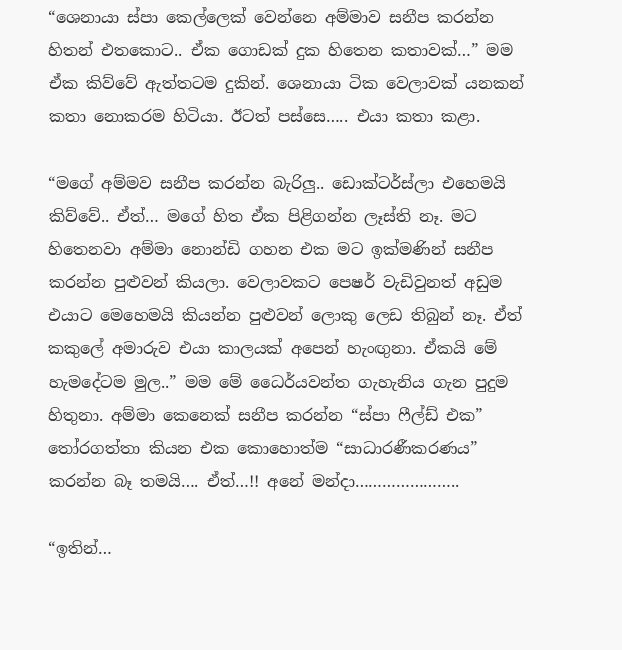“ශෙනායා ස්පා කෙල්ලෙක් වෙන්නෙ අම්මාව සනීප කරන්න හිතන් එතකොට.. ඒක ගොඩක් දුක හිතෙන කතාවක්…” මම ඒක කිව්වේ ඇත්තටම දුකින්. ශෙනායා ටික වෙලාවක් යනකන් කතා නොකරම හිටියා. ඊටත් පස්සෙ….. එයා කතා කළා.

“මගේ අම්මව සනීප කරන්න බැරිලු.. ඩොක්ටර්ස්ලා එහෙමයි කිව්වේ.. ඒත්… මගේ හිත ඒක පිළිගන්න ලෑස්ති නෑ. මට හිතෙනවා අම්මා නොන්ඩි ගහන එක මට ඉක්මණින් සනීප කරන්න පුළුවන් කියලා. වෙලාවකට පෙෂර් වැඩිවුනත් අඩුම එයාට මෙහෙමයි කියන්න පුළුවන් ලොකු ලෙඩ තිබුන් නෑ. ඒත් කකුලේ අමාරුව එයා කාලයක් අපෙන් හැංඟුනා. ඒකයි මේ හැමදේටම මුල..” මම මේ ධෛර්යවන්ත ගැහැනිය ගැන පුදුම හිතුනා. අම්මා කෙනෙක් සනීප කරන්න “ස්පා ෆීල්ඩ් එක” තෝරගත්තා කියන එක කොහොත්ම “සාධාරණීකරණය” කරන්න බෑ තමයි…. ඒත්…!! අනේ මන්දා…………………..

“ඉතින්…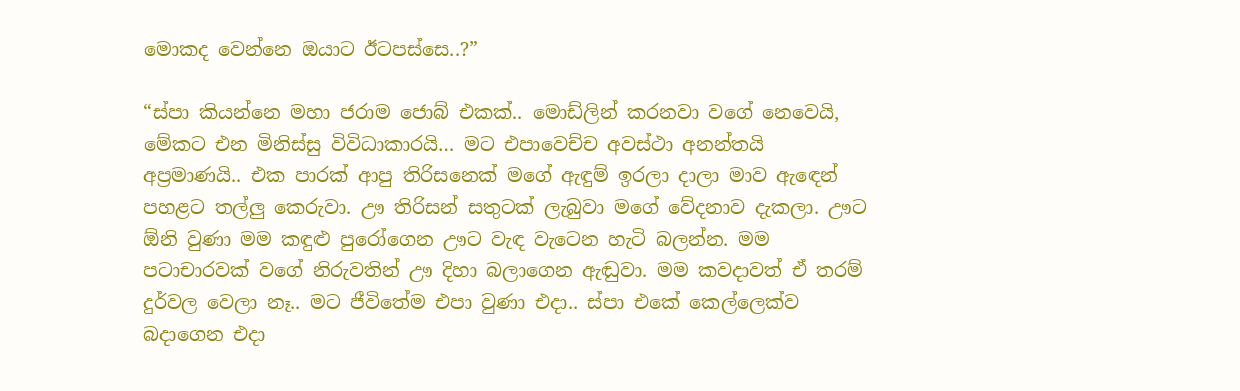මොකද වෙන්නෙ ඔයාට ඊටපස්සෙ..?”

“ස්පා කියන්නෙ මහා ජරාම ජොබ් එකක්.. මොඩ්ලින් කරනවා වගේ නෙවෙයි, මේකට එන මිනිස්සු විවිධාකාරයි… මට එපාවෙච්ච අවස්ථා අනන්තයි අප්‍රමාණයි.. එක පාරක් ආපු තිරිසනෙක් මගේ ඇඳුම් ඉරලා දාලා මාව ඇඳෙන් පහළට තල්ලු කෙරුවා. ඌ තිරිසන් සතුටක් ලැබුවා මගේ වේදනාව දැකලා. ඌට ඕනි වුණා මම කඳුළු පුරෝගෙන ඌට වැඳ වැටෙන හැටි බලන්න. මම පටාචාරවක් වගේ නිරුවතින් ඌ දිහා බලාගෙන ඇඬුවා. මම කවදාවත් ඒ තරම් දුර්වල වෙලා නෑ.. මට ජීවිතේම එපා වුණා එදා.. ස්පා එකේ කෙල්ලෙක්ව බදාගෙන එදා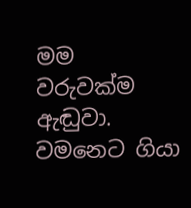මම වරුවක්ම ඇඬුවා. වමනෙට ගියා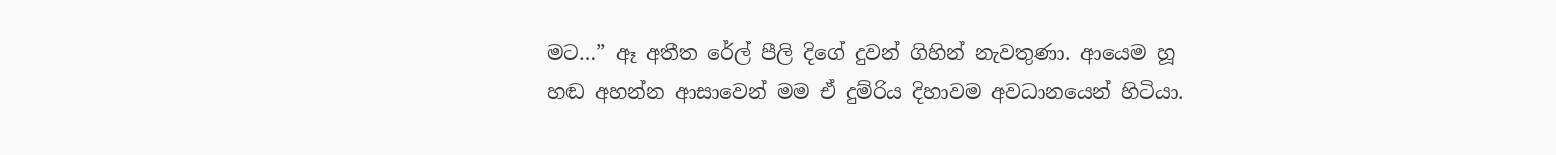මට…” ඈ අතීත රේල් පීලි දිගේ දුවන් ගිහින් නැවතුණා. ආයෙම හූ හඬ අහන්න ආසාවෙන් මම ඒ දුම්රිය දිහාවම අවධානයෙන් හිටියා.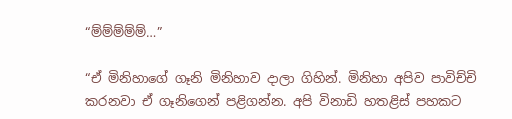“ම්ම්ම්ම්ම්…”

“ඒ මිනිහාගේ ගෑනි මිනිහාව දාලා ගිහින්. මිනිහා අපිව පාවිච්චි කරනවා ඒ ගෑනිගෙන් පළිගන්න. අපි විනාඩි හතළිස් පහකට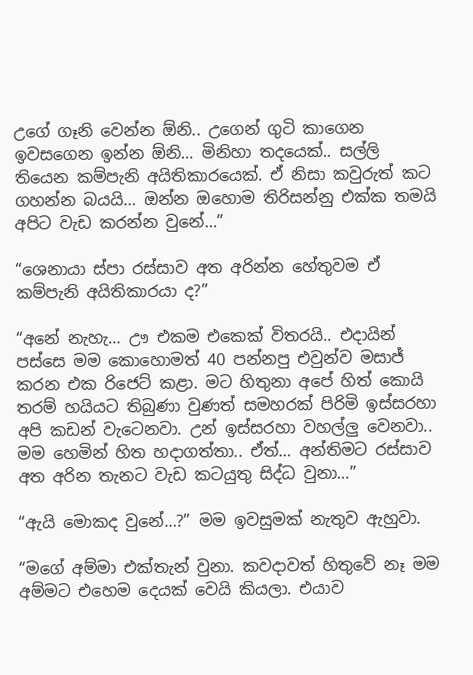උගේ ගෑනි වෙන්න ඕනි.. උගෙන් ගුටි කාගෙන ඉවසගෙන ඉන්න ඕනි… මිනිහා තදයෙක්.. සල්ලි තියෙන කම්පැනි අයිතිකාරයෙක්. ඒ නිසා කවුරුත් කට ගහන්න බයයි… ඔන්න ඔහොම තිරිසන්නු එක්ක තමයි අපිට වැඩ කරන්න වුනේ…”

“ශෙනායා ස්පා රස්සාව අත අරින්න හේතුවම ඒ කම්පැනි අයිතිකාරයා ද?”

“අනේ නැහැ… ඌ එකම එකෙක් විතරයි.. එදායින් පස්සෙ මම කොහොමත් 40 පන්නපු එවුන්ව මසාජ් කරන එක රිජෙට් කළා. මට හිතුනා අපේ හිත් කොයි තරම් හයියට තිබුණා වුණත් සමහරක් පිරිමි ඉස්සරහා අපි කඩන් වැටෙනවා. උන් ඉස්සරහා වහල්ලු වෙනවා.. මම හෙමින් හිත හදාගත්තා.. ඒත්… අන්තිමට රස්සාව අත අරින තැනට වැඩ කටයුතු සිද්ධ වුනා…”

“ඇයි මොකද වුනේ…?” මම ඉවසුමක් නැතුව ඇහුවා.

“මගේ අම්මා එක්තැන් වුනා. කවදාවත් හිතුවේ නෑ මම අම්මට එහෙම දෙයක් වෙයි කියලා. එයාව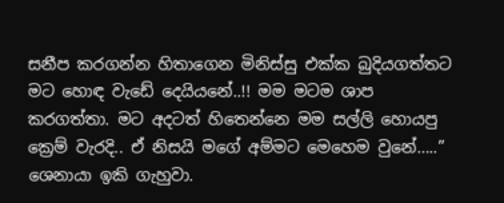සනීප කරගන්න හිතාගෙන මිනිස්සු එක්ක බුදියගත්තට මට හොඳ වැඩේ දෙයියනේ..!! මම මටම ශාප කරගත්තා. මට අදටත් හිතෙන්නෙ මම සල්ලි හොයපු ක්‍රෙම් වැරදි.. ඒ නිසයි මගේ අම්මට මෙහෙම වුනේ…..” ශෙනායා ඉකි ගැහුවා.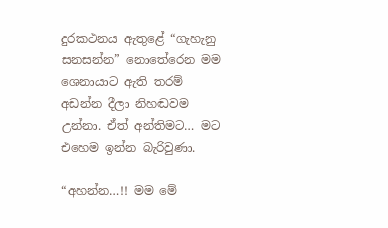දුරකථනය ඇතුළේ “ගැහැනු සනසන්න” නොතේරෙන මම ශෙනායාට ඇති තරම් අඩන්න දීලා නිහඬවම උන්නා. ඒත් අන්තිමට… මට එහෙම ඉන්න බැරිවුණා.

“අහන්න…!! මම මේ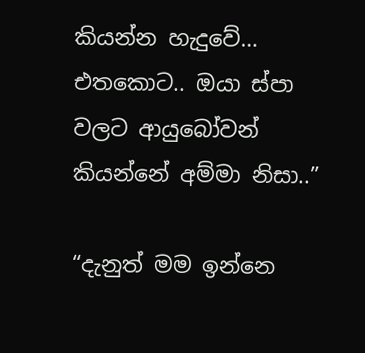කියන්න හැදුවේ… එතකොට.. ඔයා ස්පා වලට ආයුබෝවන් කියන්නේ අම්මා නිසා..”

“දැනුත් මම ඉන්නෙ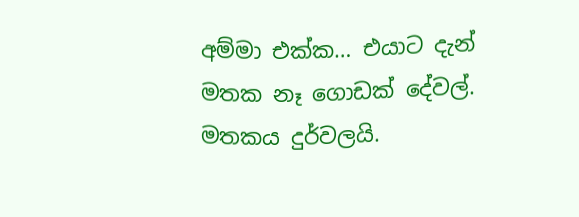අම්මා එක්ක… එයාට දැන් මතක නෑ ගොඩක් දේවල්. මතකය දුර්වලයි.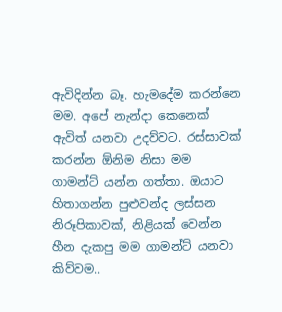ඇවිදින්න බෑ. හැමදේම කරන්නෙ මම. අපේ නැන්දා කෙනෙක් ඇවිත් යනවා උදව්වට. රස්සාවක් කරන්න ඕනිම නිසා මම ගාමන්ට් යන්න ගත්තා. ඔයාට හිතාගන්න පුළුවන්ද ලස්සන නිරූපිකාවක්, නිළියක් වෙන්න හීන දැකපු මම ගාමන්ට් යනවා කිව්වම..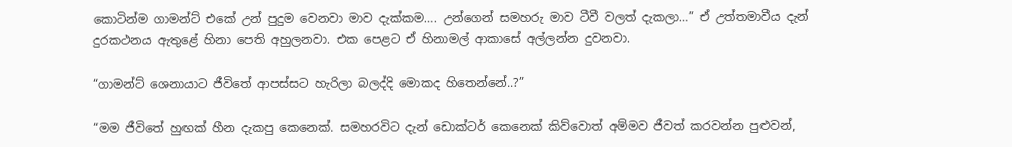කොටින්ම ගාමන්ට් එකේ උන් පුදුම වෙනවා මාව දැක්කම…. උන්ගෙන් සමහරු මාව ටීවී වලත් දැකලා…” ඒ උත්තමාවීය දැන් දුරකථනය ඇතුළේ හිනා පෙති අහුලනවා. එක පෙළට ඒ හිනාමල් ආකාසේ අල්ලන්න දුවනවා.

“ගාමන්ට් ශෙනායාට ජීවිතේ ආපස්සට හැරිලා බලද්දි මොකද හිතෙන්නේ..?”

“මම ජීවිතේ හුඟක් හීන දැකපු කෙනෙක්. සමහරවිට දැන් ඩොක්ටර් කෙනෙක් කිව්වොත් අම්මව ජීවත් කරවන්න පුළුවන්,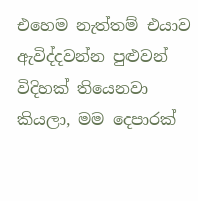එහෙම නැත්තම් එයාව ඇවිද්දවන්න පුළුවන් විදිහක් තියෙනවා කියලා, මම දෙපාරක්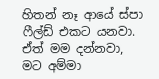හිතන් නෑ ආයේ ස්පා ෆීල්ඩ් එකට යනවා. ඒත් මම දන්නවා, මට අම්මා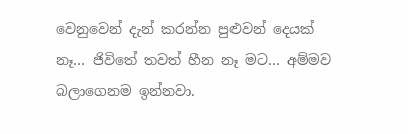වෙනුවෙන් දැන් කරන්න පුළුවන් දෙයක් නෑ… ජිවිතේ තවත් හීන නෑ මට… අම්මව බලාගෙනම ඉන්නවා.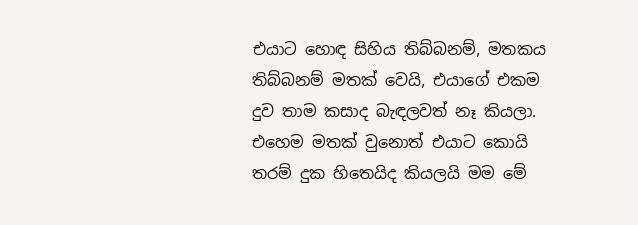එයාට හොඳ සිහිය තිබ්බනම්, මතකය තිබ්බනම් මතක් වෙයි, එයාගේ එකම දුව තාම කසාද බැඳලවත් නෑ කියලා. එහෙම මතක් වුනොත් එයාට කොයි තරම් දුක හිතෙයිද කියලයි මම මේ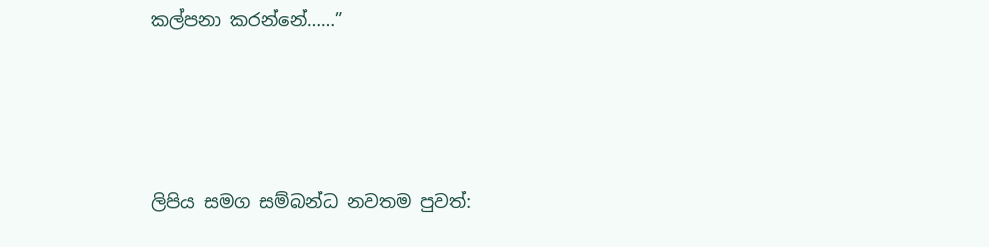කල්පනා කරන්නේ……”





ලිපිය සමග සම්බන්ධ නවතම පුවත්: